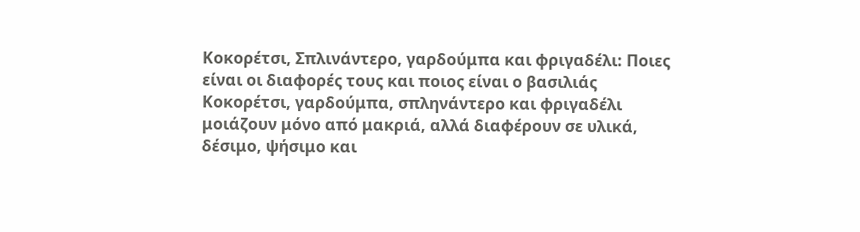Κοκορέτσι, Σπλινάντερο, γαρδούμπα και φριγαδέλι: Ποιες είναι οι διαφορές τους και ποιος είναι ο βασιλιάς
Κοκορέτσι, γαρδούμπα, σπληνάντερο και φριγαδέλι μοιάζουν μόνο από μακριά, αλλά διαφέρουν σε υλικά, δέσιμο, ψήσιμο και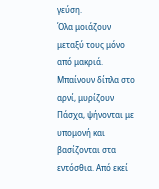γεύση.
Όλα μοιάζουν μεταξύ τους μόνο από μακριά. Μπαίνουν δίπλα στο αρνί, μυρίζουν Πάσχα, ψήνονται με υπομονή και βασίζονται στα εντόσθια. Από εκεί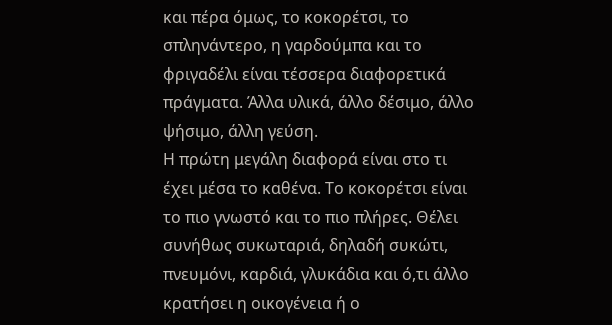και πέρα όμως, το κοκορέτσι, το σπληνάντερο, η γαρδούμπα και το φριγαδέλι είναι τέσσερα διαφορετικά πράγματα. Άλλα υλικά, άλλο δέσιμο, άλλο ψήσιμο, άλλη γεύση.
Η πρώτη μεγάλη διαφορά είναι στο τι έχει μέσα το καθένα. Το κοκορέτσι είναι το πιο γνωστό και το πιο πλήρες. Θέλει συνήθως συκωταριά, δηλαδή συκώτι, πνευμόνι, καρδιά, γλυκάδια και ό,τι άλλο κρατήσει η οικογένεια ή ο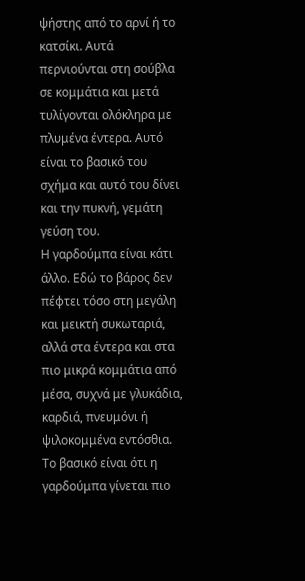ψήστης από το αρνί ή το κατσίκι. Αυτά περνιούνται στη σούβλα σε κομμάτια και μετά τυλίγονται ολόκληρα με πλυμένα έντερα. Αυτό είναι το βασικό του σχήμα και αυτό του δίνει και την πυκνή, γεμάτη γεύση του.
Η γαρδούμπα είναι κάτι άλλο. Εδώ το βάρος δεν πέφτει τόσο στη μεγάλη και μεικτή συκωταριά, αλλά στα έντερα και στα πιο μικρά κομμάτια από μέσα, συχνά με γλυκάδια, καρδιά, πνευμόνι ή ψιλοκομμένα εντόσθια. Το βασικό είναι ότι η γαρδούμπα γίνεται πιο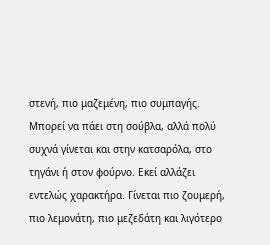στενή, πιο μαζεμένη, πιο συμπαγής. Μπορεί να πάει στη σούβλα, αλλά πολύ συχνά γίνεται και στην κατσαρόλα, στο τηγάνι ή στον φούρνο. Εκεί αλλάζει εντελώς χαρακτήρα. Γίνεται πιο ζουμερή, πιο λεμονάτη, πιο μεζεδάτη και λιγότερο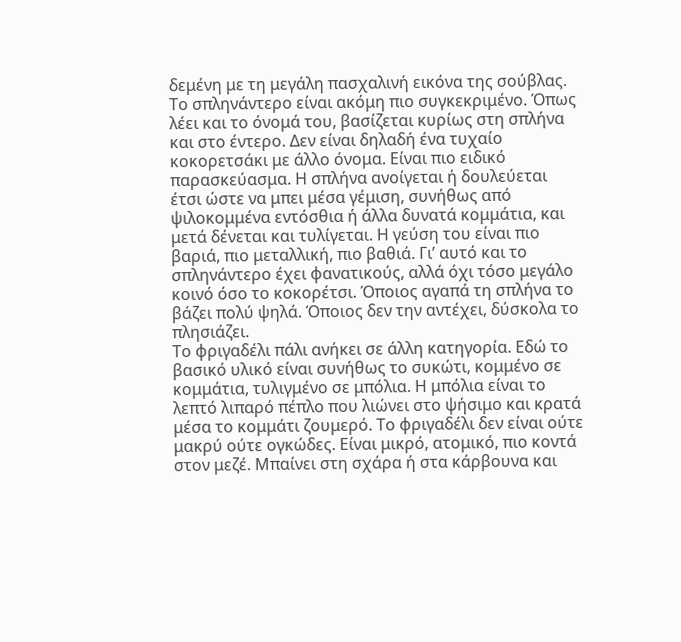δεμένη με τη μεγάλη πασχαλινή εικόνα της σούβλας.
Το σπληνάντερο είναι ακόμη πιο συγκεκριμένο. Όπως λέει και το όνομά του, βασίζεται κυρίως στη σπλήνα και στο έντερο. Δεν είναι δηλαδή ένα τυχαίο κοκορετσάκι με άλλο όνομα. Είναι πιο ειδικό παρασκεύασμα. Η σπλήνα ανοίγεται ή δουλεύεται έτσι ώστε να μπει μέσα γέμιση, συνήθως από ψιλοκομμένα εντόσθια ή άλλα δυνατά κομμάτια, και μετά δένεται και τυλίγεται. Η γεύση του είναι πιο βαριά, πιο μεταλλική, πιο βαθιά. Γι’ αυτό και το σπληνάντερο έχει φανατικούς, αλλά όχι τόσο μεγάλο κοινό όσο το κοκορέτσι. Όποιος αγαπά τη σπλήνα το βάζει πολύ ψηλά. Όποιος δεν την αντέχει, δύσκολα το πλησιάζει.
Το φριγαδέλι πάλι ανήκει σε άλλη κατηγορία. Εδώ το βασικό υλικό είναι συνήθως το συκώτι, κομμένο σε κομμάτια, τυλιγμένο σε μπόλια. Η μπόλια είναι το λεπτό λιπαρό πέπλο που λιώνει στο ψήσιμο και κρατά μέσα το κομμάτι ζουμερό. Το φριγαδέλι δεν είναι ούτε μακρύ ούτε ογκώδες. Είναι μικρό, ατομικό, πιο κοντά στον μεζέ. Μπαίνει στη σχάρα ή στα κάρβουνα και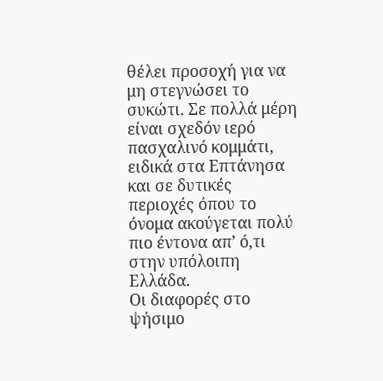θέλει προσοχή για να μη στεγνώσει το συκώτι. Σε πολλά μέρη είναι σχεδόν ιερό πασχαλινό κομμάτι, ειδικά στα Επτάνησα και σε δυτικές περιοχές όπου το όνομα ακούγεται πολύ πιο έντονα απ’ ό,τι στην υπόλοιπη Ελλάδα.
Οι διαφορές στο ψήσιμο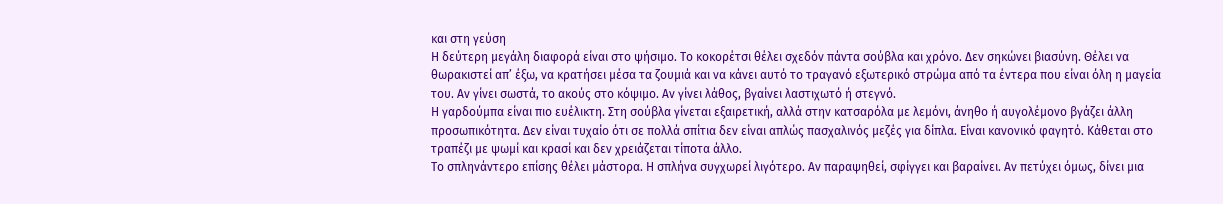και στη γεύση
Η δεύτερη μεγάλη διαφορά είναι στο ψήσιμο. Το κοκορέτσι θέλει σχεδόν πάντα σούβλα και χρόνο. Δεν σηκώνει βιασύνη. Θέλει να θωρακιστεί απ’ έξω, να κρατήσει μέσα τα ζουμιά και να κάνει αυτό το τραγανό εξωτερικό στρώμα από τα έντερα που είναι όλη η μαγεία του. Αν γίνει σωστά, το ακούς στο κόψιμο. Αν γίνει λάθος, βγαίνει λαστιχωτό ή στεγνό.
Η γαρδούμπα είναι πιο ευέλικτη. Στη σούβλα γίνεται εξαιρετική, αλλά στην κατσαρόλα με λεμόνι, άνηθο ή αυγολέμονο βγάζει άλλη προσωπικότητα. Δεν είναι τυχαίο ότι σε πολλά σπίτια δεν είναι απλώς πασχαλινός μεζές για δίπλα. Είναι κανονικό φαγητό. Κάθεται στο τραπέζι με ψωμί και κρασί και δεν χρειάζεται τίποτα άλλο.
Το σπληνάντερο επίσης θέλει μάστορα. Η σπλήνα συγχωρεί λιγότερο. Αν παραψηθεί, σφίγγει και βαραίνει. Αν πετύχει όμως, δίνει μια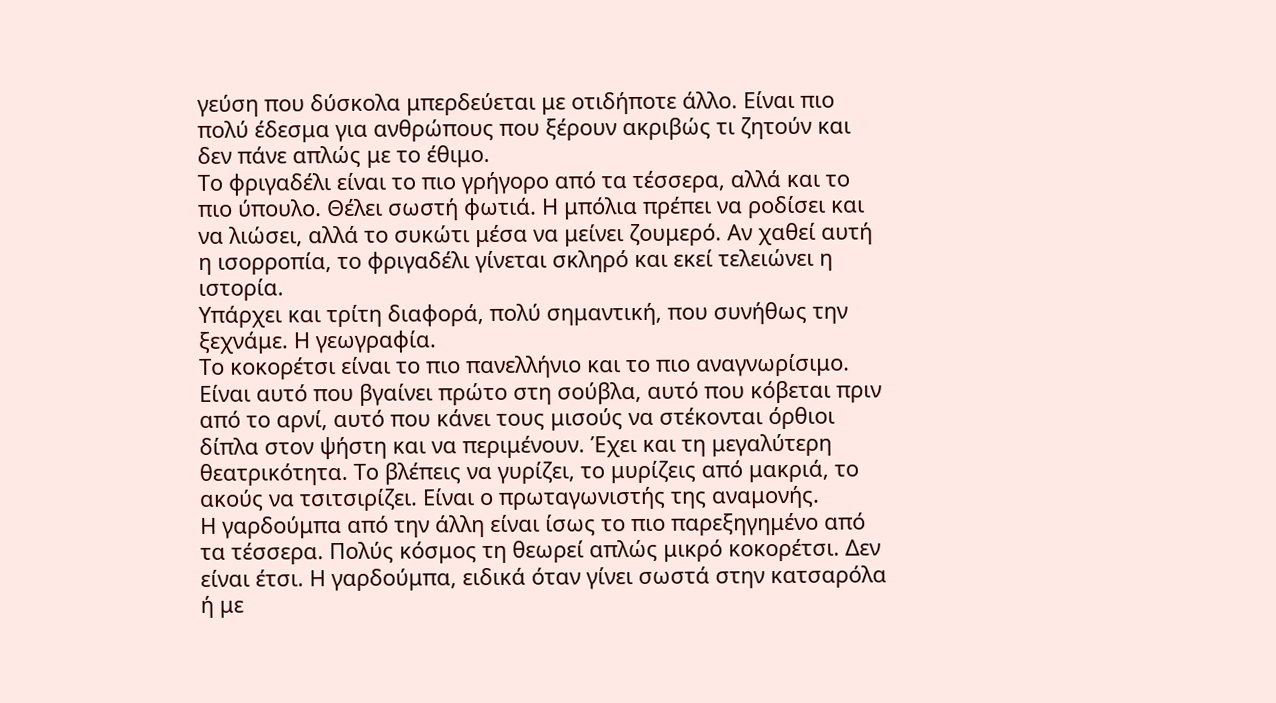γεύση που δύσκολα μπερδεύεται με οτιδήποτε άλλο. Είναι πιο πολύ έδεσμα για ανθρώπους που ξέρουν ακριβώς τι ζητούν και δεν πάνε απλώς με το έθιμο.
Το φριγαδέλι είναι το πιο γρήγορο από τα τέσσερα, αλλά και το πιο ύπουλο. Θέλει σωστή φωτιά. Η μπόλια πρέπει να ροδίσει και να λιώσει, αλλά το συκώτι μέσα να μείνει ζουμερό. Αν χαθεί αυτή η ισορροπία, το φριγαδέλι γίνεται σκληρό και εκεί τελειώνει η ιστορία.
Υπάρχει και τρίτη διαφορά, πολύ σημαντική, που συνήθως την ξεχνάμε. Η γεωγραφία.
Το κοκορέτσι είναι το πιο πανελλήνιο και το πιο αναγνωρίσιμο. Είναι αυτό που βγαίνει πρώτο στη σούβλα, αυτό που κόβεται πριν από το αρνί, αυτό που κάνει τους μισούς να στέκονται όρθιοι δίπλα στον ψήστη και να περιμένουν. Έχει και τη μεγαλύτερη θεατρικότητα. Το βλέπεις να γυρίζει, το μυρίζεις από μακριά, το ακούς να τσιτσιρίζει. Είναι ο πρωταγωνιστής της αναμονής.
Η γαρδούμπα από την άλλη είναι ίσως το πιο παρεξηγημένο από τα τέσσερα. Πολύς κόσμος τη θεωρεί απλώς μικρό κοκορέτσι. Δεν είναι έτσι. Η γαρδούμπα, ειδικά όταν γίνει σωστά στην κατσαρόλα ή με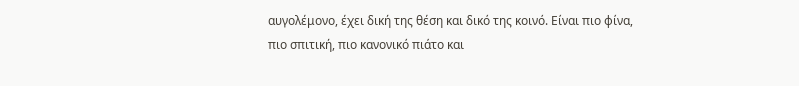αυγολέμονο, έχει δική της θέση και δικό της κοινό. Είναι πιο φίνα, πιο σπιτική, πιο κανονικό πιάτο και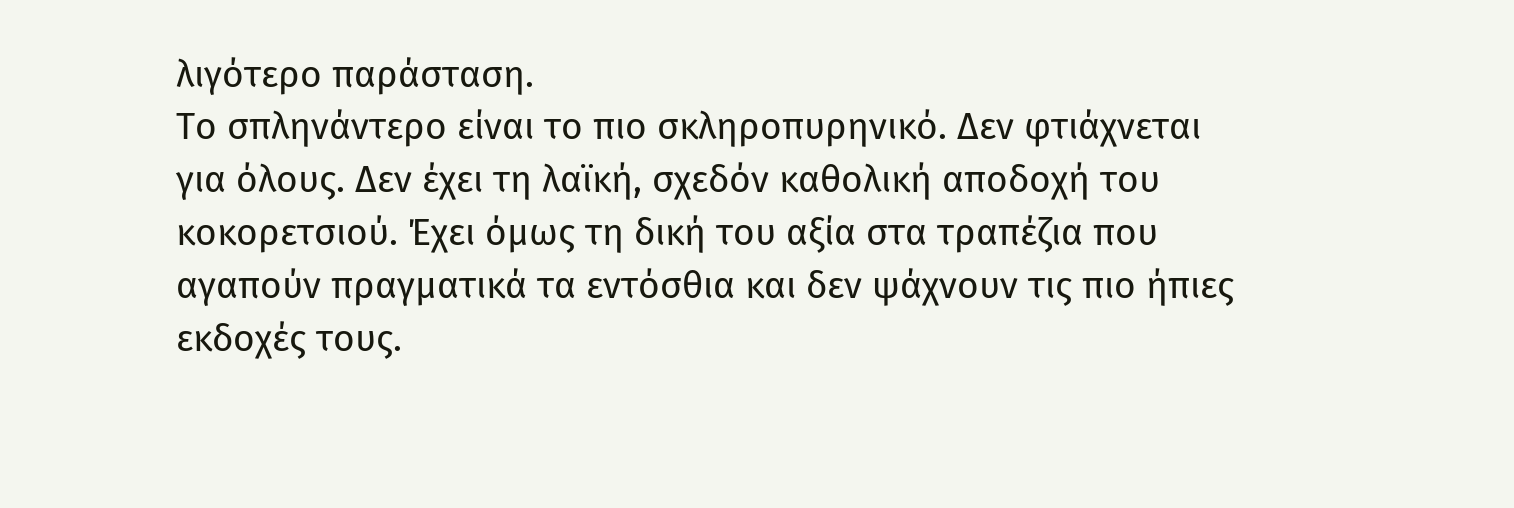λιγότερο παράσταση.
Το σπληνάντερο είναι το πιο σκληροπυρηνικό. Δεν φτιάχνεται για όλους. Δεν έχει τη λαϊκή, σχεδόν καθολική αποδοχή του κοκορετσιού. Έχει όμως τη δική του αξία στα τραπέζια που αγαπούν πραγματικά τα εντόσθια και δεν ψάχνουν τις πιο ήπιες εκδοχές τους.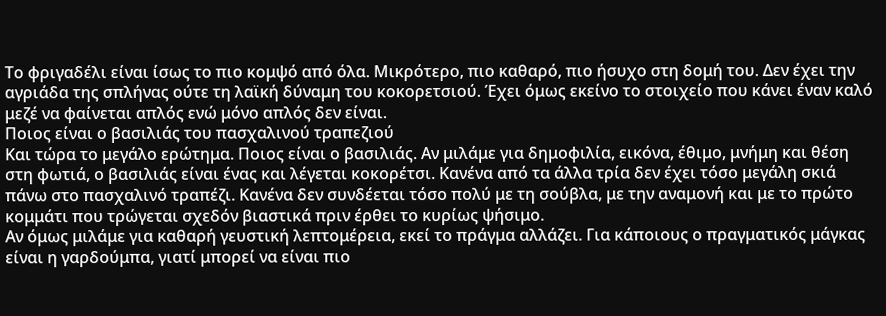Το φριγαδέλι είναι ίσως το πιο κομψό από όλα. Μικρότερο, πιο καθαρό, πιο ήσυχο στη δομή του. Δεν έχει την αγριάδα της σπλήνας ούτε τη λαϊκή δύναμη του κοκορετσιού. Έχει όμως εκείνο το στοιχείο που κάνει έναν καλό μεζέ να φαίνεται απλός ενώ μόνο απλός δεν είναι.
Ποιος είναι ο βασιλιάς του πασχαλινού τραπεζιού
Και τώρα το μεγάλο ερώτημα. Ποιος είναι ο βασιλιάς. Αν μιλάμε για δημοφιλία, εικόνα, έθιμο, μνήμη και θέση στη φωτιά, ο βασιλιάς είναι ένας και λέγεται κοκορέτσι. Κανένα από τα άλλα τρία δεν έχει τόσο μεγάλη σκιά πάνω στο πασχαλινό τραπέζι. Κανένα δεν συνδέεται τόσο πολύ με τη σούβλα, με την αναμονή και με το πρώτο κομμάτι που τρώγεται σχεδόν βιαστικά πριν έρθει το κυρίως ψήσιμο.
Αν όμως μιλάμε για καθαρή γευστική λεπτομέρεια, εκεί το πράγμα αλλάζει. Για κάποιους ο πραγματικός μάγκας είναι η γαρδούμπα, γιατί μπορεί να είναι πιο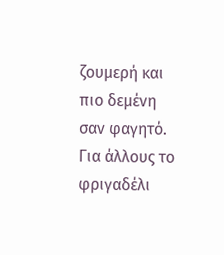ζουμερή και πιο δεμένη σαν φαγητό. Για άλλους το φριγαδέλι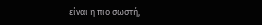είναι η πιο σωστή,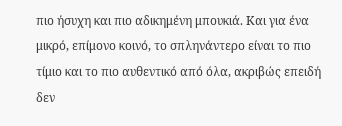πιο ήσυχη και πιο αδικημένη μπουκιά. Και για ένα μικρό, επίμονο κοινό, το σπληνάντερο είναι το πιο τίμιο και το πιο αυθεντικό από όλα, ακριβώς επειδή δεν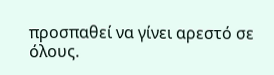προσπαθεί να γίνει αρεστό σε όλους.